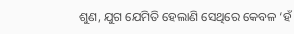ଶୁଣ, ଯୁଗ ଯେମିତି ହେଲାଣି ସେଥିରେ କେବଳ ‘ହଁ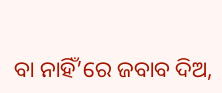ବା ନାହିଁ’ରେ ଜବାବ ଦିଅ,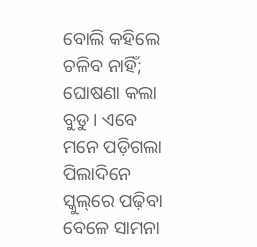ବୋଲି କହିଲେ ଚଳିବ ନାହିଁ; ଘୋଷଣା କଲା ବୁଡୁ। ଏବେ ମନେ ପଡ଼ିଗଲା ପିଲାଦିନେ ସ୍କୁଲ୍‌ରେ ପଢ଼ିବା ବେଳେ ସାମନା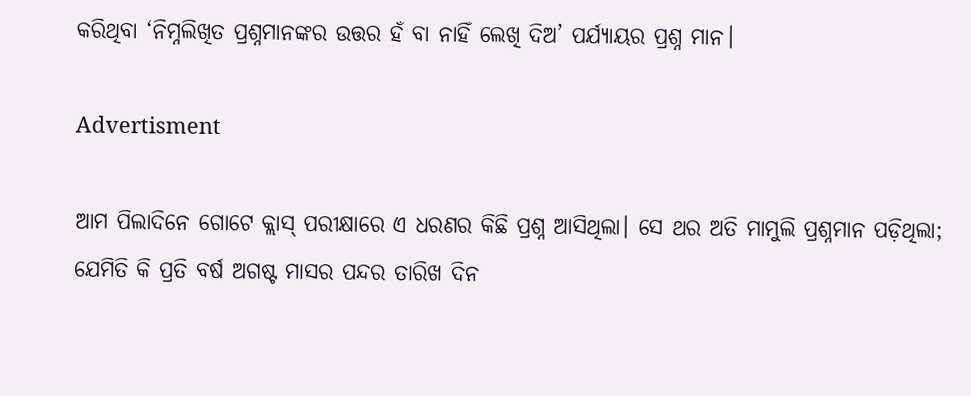କରିଥିବା ‘ନିମ୍ନଲିଖିତ ପ୍ରଶ୍ନମାନଙ୍କର ଉତ୍ତର ହଁ ବା ନାହିଁ ଲେଖି ଦିଅ’ ପର୍ଯ୍ୟାୟର ପ୍ରଶ୍ନ ମାନ।

Advertisment

ଆମ ପିଲାଦିନେ ଗୋଟେ କ୍ଲାସ୍‌ ପରୀକ୍ଷାରେ ଏ ଧରଣର କିଛି ପ୍ରଶ୍ନ ଆସିଥିଲା। ସେ ଥର ଅତି ମାମୁଲି ପ୍ରଶ୍ନମାନ ପଡ଼ିଥିଲା; ଯେମିତି କି ପ୍ରତି ବର୍ଷ ଅଗଷ୍ଟ ମାସର ପନ୍ଦର ତାରିଖ ଦିନ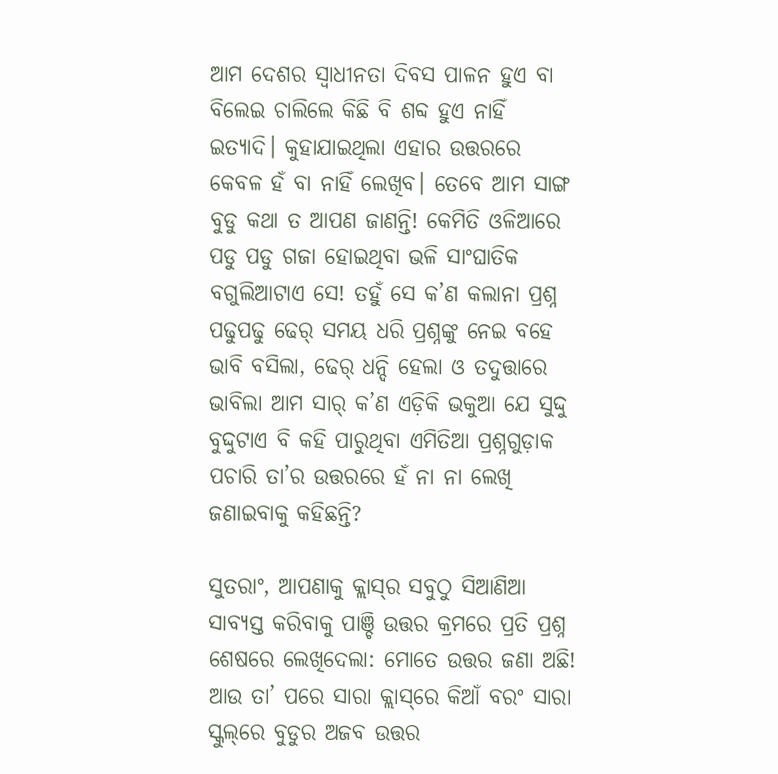ଆମ ଦେଶର ସ୍ୱାଧୀନତା ଦିବସ ପାଳନ ହୁଏ ବା ବିଲେଇ ଚାଲିଲେ କିଛି ବି ଶବ୍ଦ ହୁଏ ନାହିଁ ଇତ୍ୟାଦି। କୁହାଯାଇଥିଲା ଏହାର ଉତ୍ତରରେ କେବଳ ହଁ ବା ନାହିଁ ଲେଖିବ। ତେବେ ଆମ ସାଙ୍ଗ ବୁଡୁ କଥା ତ ଆପଣ ଜାଣନ୍ତି! କେମିତି ଓଳିଆରେ ପଡୁ ପଡୁ ଗଜା ହୋଇଥିବା ଭଳି ସାଂଘାତିକ ବଗୁଲିଆଟାଏ ସେ! ତହୁଁ ସେ କ’ଣ କଲାନା ପ୍ରଶ୍ନ ପଢୁପଢୁ ଢେର୍ ସମୟ ଧରି ପ୍ରଶ୍ନଙ୍କୁ ନେଇ ବହେ ଭାବି ବସିଲା, ଢେର୍ ଧନ୍ଦି ହେଲା ଓ ତଦୁତ୍ତାରେ ଭାବିଲା ଆମ ସାର୍ କ’ଣ ଏଡ଼ିକି ଭକୁଆ ଯେ ସୁଦ୍ଦୁ ବୁଦ୍ଦୁଟାଏ ବି କହି ପାରୁଥିବା ଏମିତିଆ ପ୍ରଶ୍ନଗୁଡ଼ାକ ପଚାରି ତା’ର ଉତ୍ତରରେ ହଁ ନା ନା ଲେଖି ଜଣାଇବାକୁ କହିଛନ୍ତି?

ସୁତରାଂ, ଆପଣାକୁ କ୍ଲାସ୍‌ର ସବୁଠୁ ସିଆଣିଆ ସାବ୍ୟସ୍ତ କରିବାକୁ ପାଞ୍ଚି ଉତ୍ତର କ୍ରମରେ ପ୍ରତି ପ୍ରଶ୍ନ ଶେଷରେ ଲେଖିଦେଲା: ମୋତେ ଉତ୍ତର ଜଣା ଅଛି!
ଆଉ ତା’ ପରେ ସାରା କ୍ଲାସ୍‌ରେ କିଆଁ ବରଂ ସାରା ସ୍କୁଲ୍‌ରେ ବୁଡୁର ଅଜବ ଉତ୍ତର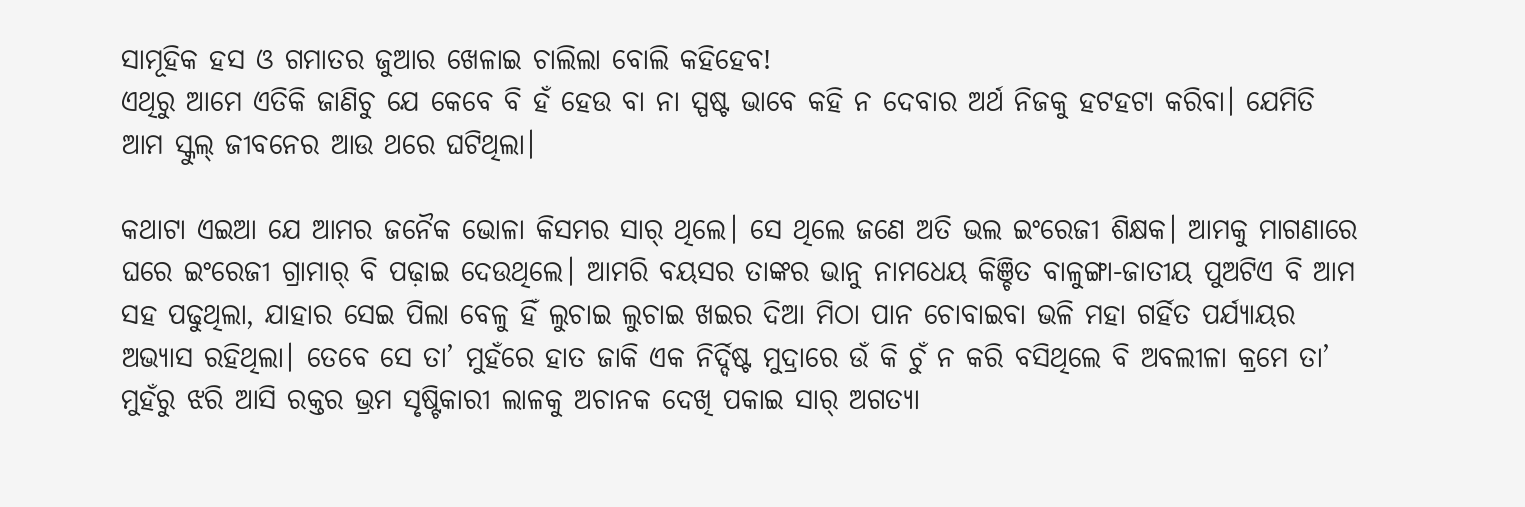ସାମୂହିକ ହସ ଓ ଗମାତର ଜୁଆର ଖେଳାଇ ଚାଲିଲା ବୋଲି କହିହେବ!
ଏଥିରୁ ଆମେ ଏତିକି ଜାଣିଚୁ ଯେ କେବେ ବି ହଁ ହେଉ ବା ନା ସ୍ପଷ୍ଟ ଭାବେ କହି ନ ଦେବାର ଅର୍ଥ ନିଜକୁ ହଟହଟା କରିବା। ଯେମିତି ଆମ ସ୍କୁଲ୍‌ ଜୀବନ‌େର ଆଉ ଥରେ ଘଟିଥିଲା।

କଥାଟା ଏଇଆ ଯେ ଆମର ଜନୈକ ଭୋଳା କିସମର ସାର୍ ଥିଲେ। ସେ ଥିଲେ ଜଣେ ଅତି ଭଲ ଇଂରେଜୀ ଶିକ୍ଷକ। ଆମକୁ ମାଗଣାରେ ଘରେ ଇଂରେଜୀ ଗ୍ରାମାର୍‌ ବି ପଢ଼ାଇ ଦେଉଥିଲେ। ଆମରି ବୟସର ତାଙ୍କର ଭାନୁ ନାମଧେୟ କିଞ୍ଚିତ ବାଳୁଙ୍ଗା-ଜାତୀୟ ପୁଅଟିଏ ବି ଆମ ସହ ପଢୁଥିଲା, ଯାହାର ସେଇ ପିଲା ବେଳୁ ହିଁ ଲୁଚାଇ ଲୁଚାଇ ଖଇର ଦିଆ ମିଠା ପାନ ଚୋବାଇବା ଭଳି ମହା ଗର୍ହିତ ପର୍ଯ୍ୟାୟର ଅଭ୍ୟାସ ରହିଥିଲା। ତେବେ ସେ ତା’ ମୁହଁରେ ହାତ ଜାକି ଏକ ନିର୍ଦ୍ଦିଷ୍ଟ ମୁଦ୍ରାରେ ଉଁ କି ଚୁଁ ନ କରି ବସିଥିଲେ ବି ଅବଲୀଳା କ୍ରମେ ତା’ ମୁହଁରୁ ଝରି ଆସି ରକ୍ତର ଭ୍ରମ ସୃଷ୍ଟିକାରୀ ଲାଳକୁ ଅଚାନକ ଦେଖି ପକାଇ ସାର୍ ଅଗତ୍ୟା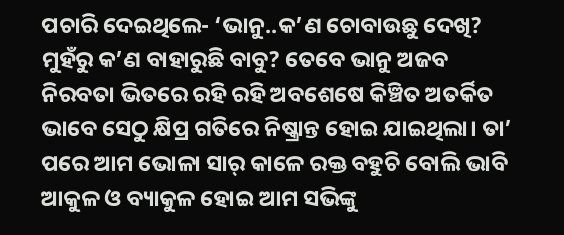ପଚାରି ଦେଇଥିଲେ- ‘ଭାନୁ..କ’ଣ ଚୋବାଉଛୁ ଦେଖି? ମୁହଁରୁ କ’ଣ ବାହାରୁଛି ବାବୁ? ତେବେ ଭାନୁ ଅଜବ ନିରବତା ଭିତରେ ରହି ରହି ଅବଶେଷେ କିଞ୍ଚିତ ଅତର୍କିତ ଭାବେ ସେଠୁ କ୍ଷିପ୍ର ଗତିରେ ନିଷ୍କ୍ରାନ୍ତ ହୋଇ ଯାଇଥିଲା। ତା’ ପରେ ଆମ ଭୋଳା ସାର୍ କାଳେ ରକ୍ତ ବହୁଚି ବୋଲି ଭାବି ଆକୁଳ ଓ ବ୍ୟାକୁଳ ହୋଇ ଆମ ସଭିଙ୍କୁ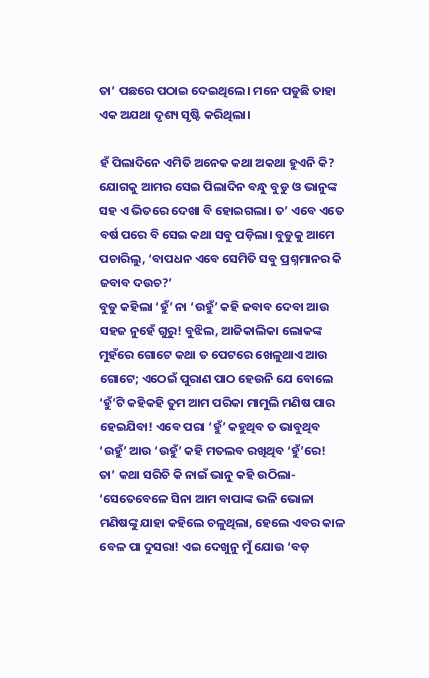ତା’ ପଛରେ ପଠାଇ ଦେଇଥିଲେ। ମନେ ପଡୁଛି ତାହା ଏକ ଅଯଥା ଦୃଶ୍ୟ ସୃଷ୍ଟି କରିଥିଲା।

ହଁ ପିଲାଦିନେ ଏମିତି ଅନେକ କଥା ଅକଥା ହୁଏନି କି? ଯୋଗକୁ ଆମର ସେଇ ପିଲାଦିନ ବନ୍ଧୁ ବୁଡୁ ଓ ଭାନୁଙ୍କ ସହ ଏ ଭିତରେ ଦେଖା ବି ହୋଇଗଲା। ତ’ ଏବେ ଏତେ ବର୍ଷ ପରେ ବି ସେଇ କଥା ସବୁ ପଡ଼ିଲା। ବୁଡୁକୁ ଆମେ ପଚାରିଲୁ, ‘ବାପଧନ ଏବେ ସେମିତି ସବୁ ପ୍ରଶ୍ନମାନର କି ଜବାବ ଦଉଚ?’
ବୁଡୁ କହିଲା ‘ହୁଁ’ ନା ‘ଉହୁଁ’ କହି ଜବାବ ଦେବା ଆଉ ସହଜ ନୁହେଁ ଗୁରୁ! ବୁଝିଲ, ଆଜିକାଲିକା ଲୋକଙ୍କ ମୁହଁରେ ଗୋଟେ କଥା ତ ପେଟରେ ଖେଳୁଥାଏ ଆଉ ଗୋଟେ; ଏଠେଇଁ ପୁରାଣ ପାଠ ହେଉନି ଯେ ବୋଲେ ‘ହୁଁ’ଟି କହିକହି ତୁମ ଆମ ପରିକା ମାମୁଲି ମଣିଷ ପାର ହେଇଯିବା! ଏବେ ପରା ‘ହୁଁ’ କହୁଥିବ ତ ଭାବୁଥିବ ‘ଉହୁଁ’ ଆଉ ‘ଉହୁଁ’ କହି ମତଲବ ରଖିଥିବ ‘ହୁଁ’ରେ!
ତା’ କଥା ସରିଚି କି ନାଇଁ ଭାନୁ କହି ଉଠିଲା- ‘ସେତେବେଳେ ସିନା ଆମ ବାପାଙ୍କ ଭଳି ଭୋଳା ମଣିଷଙ୍କୁ ଯାହା କହିଲେ ଚଳୁଥିଲା, ହେଲେ ଏବର କାଳ ବେଳ ପା ଦୁସରା! ଏଇ ଦେଖୁନୁ ମୁଁ ଯୋଉ ‘ବଡ଼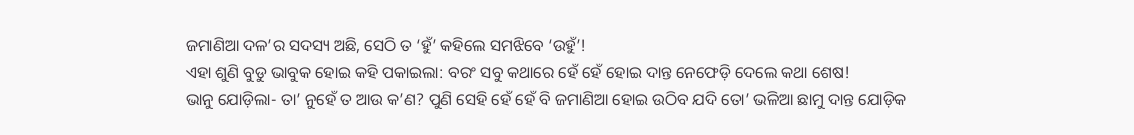ଜମାଣିଆ ଦଳ’ର ସଦସ୍ୟ ଅଛି, ସେଠି ତ ‘ହୁଁ’ କହିଲେ ସମଝିବେ ‘ଉହୁଁ’!
ଏହା ଶୁଣି ବୁଡୁ ଭାବୁକ ହୋଇ କହି ପକାଇଲା: ବରଂ ସବୁ କଥାରେ ହେଁ ହେଁ ହୋଇ ଦାନ୍ତ ନେଫେଡ଼ି ଦେଲେ କଥା ଶେଷ!
ଭାନୁ ଯୋଡ଼ିଲା- ତା’ ନୁହେଁ ତ ଆଉ କ’ଣ? ପୁଣି ସେହି ହେଁ ହେଁ ବି ଜମାଣିଆ ହୋଇ ଉଠିବ ଯଦି ତୋ’ ଭଳିଆ ଛାମୁ ଦାନ୍ତ ଯୋଡ଼ିକ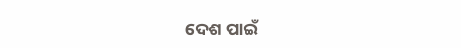ଦେଶ ପାଇଁ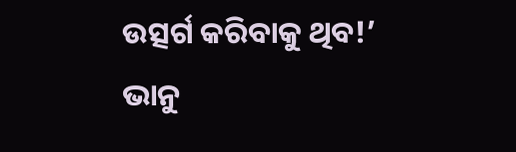ଉତ୍ସର୍ଗ କରିବାକୁ ଥିବ!’
ଭାନୁ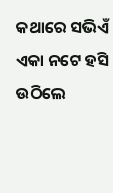କଥାରେ ସଭିଏଁ ଏକା ନଟେ ହସି ଉଠିଲେ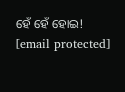ହେଁ ହେଁ ହୋଇ!
[email protected]